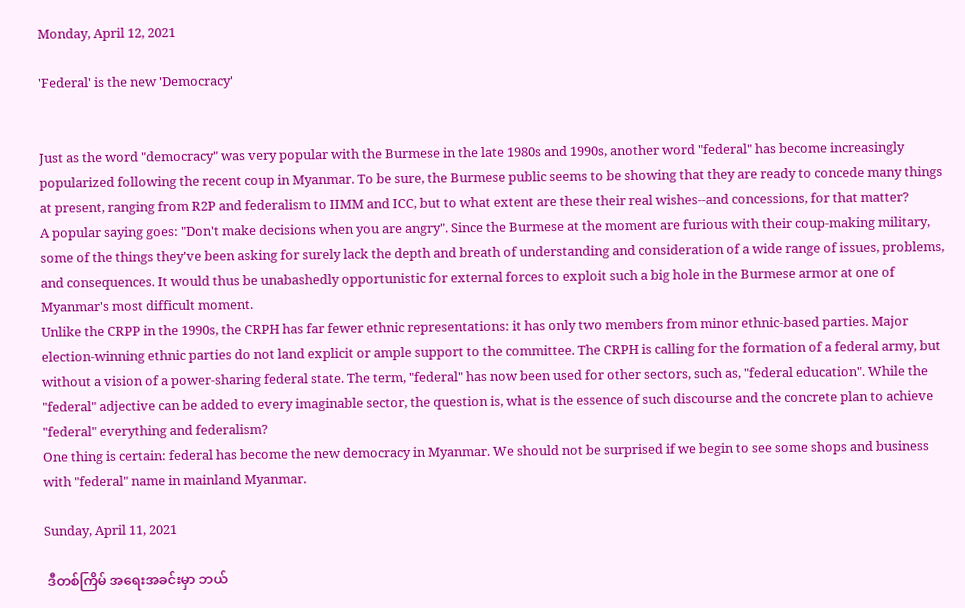Monday, April 12, 2021

'Federal' is the new 'Democracy'


Just as the word "democracy" was very popular with the Burmese in the late 1980s and 1990s, another word "federal" has become increasingly popularized following the recent coup in Myanmar. To be sure, the Burmese public seems to be showing that they are ready to concede many things at present, ranging from R2P and federalism to IIMM and ICC, but to what extent are these their real wishes--and concessions, for that matter?
A popular saying goes: "Don't make decisions when you are angry". Since the Burmese at the moment are furious with their coup-making military, some of the things they've been asking for surely lack the depth and breath of understanding and consideration of a wide range of issues, problems, and consequences. It would thus be unabashedly opportunistic for external forces to exploit such a big hole in the Burmese armor at one of Myanmar's most difficult moment.
Unlike the CRPP in the 1990s, the CRPH has far fewer ethnic representations: it has only two members from minor ethnic-based parties. Major election-winning ethnic parties do not land explicit or ample support to the committee. The CRPH is calling for the formation of a federal army, but without a vision of a power-sharing federal state. The term, "federal" has now been used for other sectors, such as, "federal education". While the "federal" adjective can be added to every imaginable sector, the question is, what is the essence of such discourse and the concrete plan to achieve "federal" everything and federalism?
One thing is certain: federal has become the new democracy in Myanmar. We should not be surprised if we begin to see some shops and business with "federal" name in mainland Myanmar.

Sunday, April 11, 2021

 ဒီတစ်ကြိမ် အရေးအခင်းမှာ ဘယ်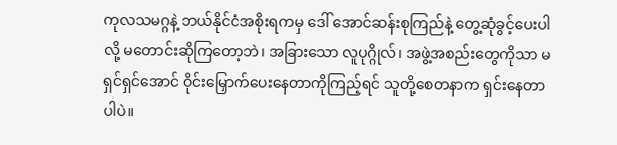ကုလသမဂ္ဂနဲ့ ဘယ်နိုင်ငံအစိုးရကမှ ဒေါ် အောင်ဆန်းစုကြည်နဲ့ တွေ့ဆုံခွင့်ပေးပါလို့ မတောင်းဆိုကြတော့ဘဲ၊ အခြားသော လူပုဂ္ဂိုလ်၊ အဖွဲ့အစည်းတွေကိုသာ မရှင်ရှင်အောင် ဝိုင်းမြှောက်ပေးနေတာကိုကြည့်ရင် သူတို့စေတနာက ရှင်းနေတာပါပဲ။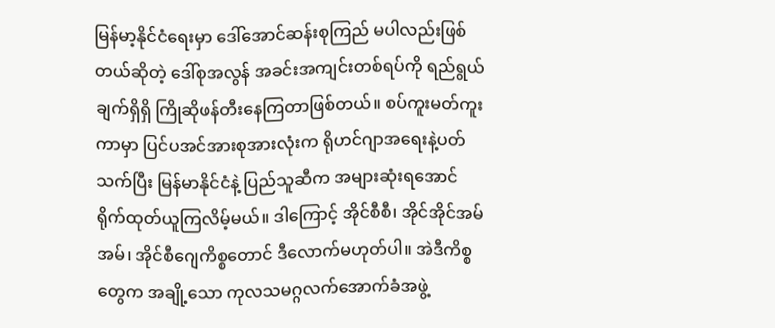မြန်မာ့နိုင်ငံရေးမှာ ဒေါ်အောင်ဆန်းစုကြည် မပါလည်းဖြစ်တယ်ဆိုတဲ့ ဒေါ်စုအလွန် အခင်းအကျင်းတစ်ရပ်ကို ရည်ရွယ်ချက်ရှိရှိ ကြိုဆိုဖန်တီးနေကြတာဖြစ်တယ်။ စပ်ကူးမတ်ကူးကာမှာ ပြင်ပအင်အားစုအားလုံးက ရိုဟင်ဂျာအရေးနဲ့ပတ်သက်ပြီး မြန်မာနိုင်ငံနဲ့ ပြည်သူဆီက အများဆုံးရအောင် ရိုက်ထုတ်ယူကြလိမ့်မယ်။ ဒါကြောင့် အိုင်စီစီ၊ အိုင်အိုင်အမ်အမ်၊ အိုင်စီဂျေကိစ္စတောင် ဒီလောက်မဟုတ်ပါ။ အဲဒီကိစ္စတွေက အချို့သော ကုလသမဂ္ဂလက်အောက်ခံအဖွဲ့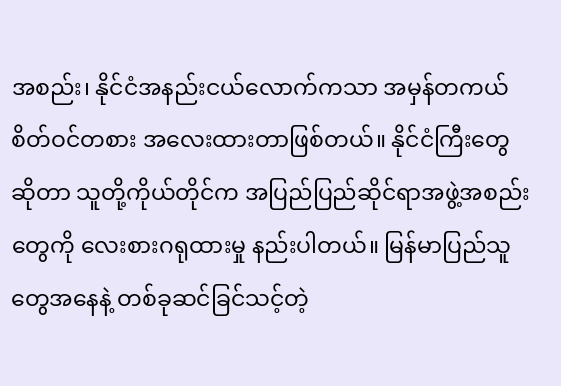အစည်း၊ နိုင်ငံအနည်းငယ်လောက်ကသာ အမှန်တကယ် စိတ်ဝင်တစား အလေးထားတာဖြစ်တယ်။ နိုင်ငံကြီးတွေဆိုတာ သူတို့ကိုယ်တိုင်က အပြည်ပြည်ဆိုင်ရာအဖွဲ့အစည်းတွေကို လေးစားဂရုထားမှု နည်းပါတယ်။ မြန်မာပြည်သူတွေအနေနဲ့ တစ်ခုဆင်ခြင်သင့်တဲ့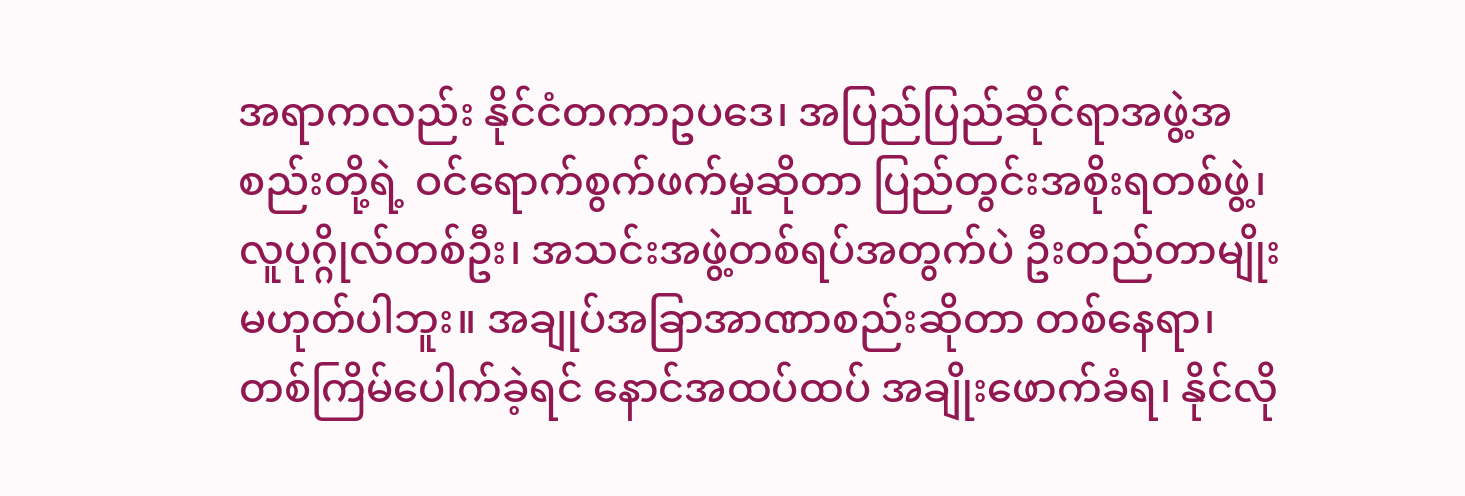အရာကလည်း နိုင်ငံတကာဥပဒေ၊ အပြည်ပြည်ဆိုင်ရာအဖွဲ့အစည်းတို့ရဲ့ ဝင်ရောက်စွက်ဖက်မှုဆိုတာ ပြည်တွင်းအစိုးရတစ်ဖွဲ့၊ လူပုဂ္ဂိုလ်တစ်ဦး၊ အသင်းအဖွဲ့တစ်ရပ်အတွက်ပဲ ဦးတည်တာမျိုးမဟုတ်ပါဘူး။ အချုပ်အခြာအာဏာစည်းဆိုတာ တစ်နေရာ၊ တစ်ကြိမ်ပေါက်ခဲ့ရင် နောင်အထပ်ထပ် အချိုးဖောက်ခံရ၊ နိုင်လို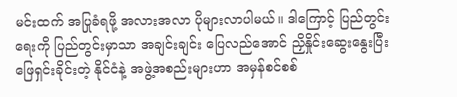မင်းထက် အပြုခံရဖို့ အလားအလာ ပိုများလာပါမယ်။ ဒါကြောင့် ပြည်တွင်းရေးကို ပြည်တွင်းမှာသာ အချင်းချင်း ပြေလည်အောင် ညှိနှိုင်းဆွေးနွေးပြီး ဖြေရှင်းခိုင်းတဲ့ နိုင်ငံနဲ့ အဖွဲ့အစည်းများဟာ အမှန်စင်စစ်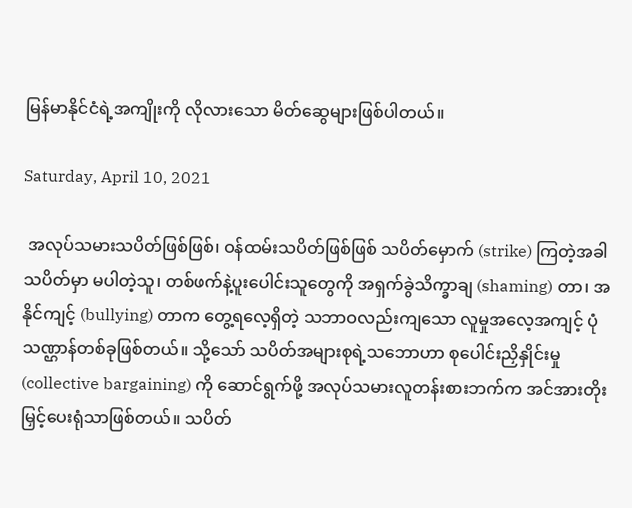မြန်မာနိုင်ငံရဲ့အကျိုးကို လိုလားသော မိတ်ဆွေများဖြစ်ပါတယ်။

Saturday, April 10, 2021

 အလုပ်သမားသပိတ်ဖြစ်ဖြစ်၊ ဝန်ထမ်းသပိတ်ဖြစ်ဖြစ် သပိတ်မှောက် (strike) ကြတဲ့အခါ သပိတ်မှာ မပါတဲ့သူ၊ တစ်ဖက်နဲ့ပူးပေါင်းသူတွေကို အရှက်ခွဲသိက္ခာချ (shaming) တာ၊ အနိုင်ကျင့် (bullying) တာက တွေ့ရလေ့ရှိတဲ့ သဘာဝလည်းကျသော လူမှုအလေ့အကျင့် ပုံသဏ္ဌာန်တစ်ခုဖြစ်တယ်။ သို့သော် သပိတ်အများစုရဲ့သဘောဟာ စုပေါင်းညှိနှိုင်းမှု (collective bargaining) ကို ဆောင်ရွက်ဖို့ အလုပ်သမားလူတန်းစားဘက်က အင်အားတိုးမြှင့်ပေးရုံသာဖြစ်တယ်။ သပိတ်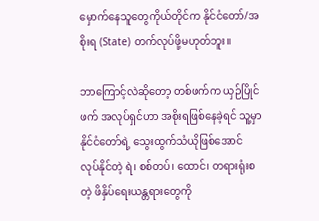မှောက်နေသူတွေကိုယ်တိုင်က နိုင်ငံတော်/အစိုးရ (State) တက်လုပ်ဖို့မဟုတ်ဘူး။

ဘာကြောင့်လဲဆိုတော့ တစ်ဖက်က ယှဉ်ပြိုင်ဖက် အလုပ်ရှင်ဟာ အစိုးရဖြစ်နေခဲ့ရင် သူ့မှာ နိုင်ငံတော်ရဲ့ သွေးထွက်သံယိုဖြစ်အောင် လုပ်နိုင်တဲ့ ရဲ၊ စစ်တပ်၊ ထောင်၊ တရားရုံးစတဲ့ ဖိနှိပ်ရေးယန္တရားတွေကို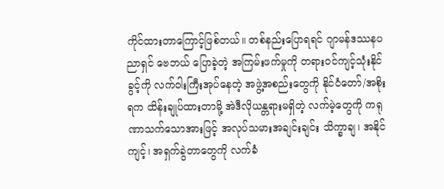ကိုင်ထားတာကြောင့်ဖြစ်တယ်။ တစ်နည်းပြောရရင် ဂျာမန်ဒဿနပညာရှင် ဗေဘယ် ပြောခဲ့တဲ့ အကြမ်းဖက်မှုကို တရားဝင်ကျင့်သုံးနိုင်ခွင့်ကို လက်ဝါးကြီးအုပ်နေတဲ့ အဖွဲ့အစည်းတွေကို နိုင်ငံတော်/အစိုးရက ထိန်းချုပ်ထားတာမို့ အဲဒီလိုယန္တရားမရှိတဲ့ လက်မဲ့တွေကို ကရုဏာသက်သောအားဖြင့် အလုပ်သမားအချင်းချင်း သိက္ခာချ၊ အနိုင်ကျင့်၊ အရှက်ခွဲတာတွေကို လက်ခံ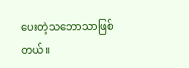ပေးတဲ့သဘောသာဖြစ်တယ်။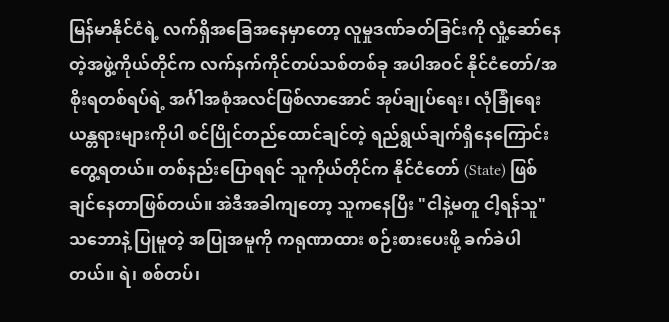မြန်မာနိုင်ငံရဲ့ လက်ရှိအခြေအနေမှာတော့ လူမှုဒဏ်ခတ်ခြင်းကို လှုံ့ဆော်နေတဲ့အဖွဲ့ကိုယ်တိုင်က လက်နက်ကိုင်တပ်သစ်တစ်ခု အပါအဝင် နိုင်ငံတော်/အစိုးရတစ်ရပ်ရဲ့ အင်္ဂါအစုံအလင်ဖြစ်လာအောင် အုပ်ချုပ်ရေး၊ လုံခြုံရေးယန္တရားများကိုပါ စင်ပြိုင်တည်ထောင်ချင်တဲ့ ရည်ရွယ်ချက်ရှိနေကြောင်းတွေ့ရတယ်။ တစ်နည်းပြောရရင် သူကိုယ်တိုင်က နိုင်ငံတော် (State) ဖြစ်ချင်နေတာဖြစ်တယ်။ အဲဒီအခါကျတော့ သူကနေပြီး "ငါနဲ့မတူ ငါ့ရန်သူ" သဘောနဲ့ ပြုမူတဲ့ အပြုအမူကို ကရုဏာထား စဉ်းစားပေးဖို့ ခက်ခဲပါတယ်။ ရဲ၊ စစ်တပ်၊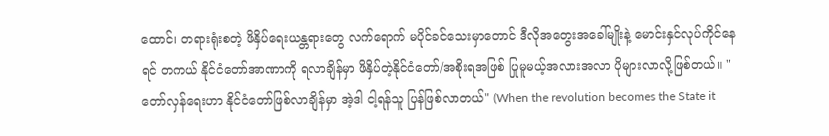ထောင်၊ တရားရုံးစတဲ့ ဖိနှိပ်ရေးယန္တရားတွေ လက်ရောက် မပိုင်ခင်သေးမှာတောင် ဒီလိုအတွေးအခေါ်မျိုးနဲ့ မောင်းနှင်လုပ်ကိုင်နေရင် တကယ် နိုင်ငံတော်အာဏာကို ရလာချိန်မှာ ဖိနှိပ်တဲ့နိုင်ငံတော်/အစိုးရအဖြစ် ပြုမူမယ့်အလားအလာ ပိုများလာလို့ဖြစ်တယ်။ "တော်လှန်ရေးဟာ နိုင်ငံတော်ဖြစ်လာချိန်မှာ အဲ့ဒါ ငါ့ရန်သူ ပြန်ဖြစ်လာတယ်" (When the revolution becomes the State it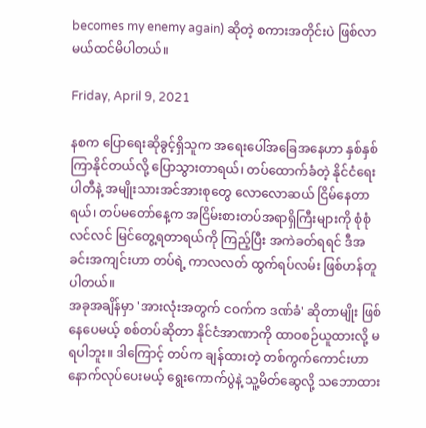becomes my enemy again) ဆိုတဲ့ စကားအတိုင်းပဲ ဖြစ်လာမယ်ထင်မိပါတယ်။

Friday, April 9, 2021

နစက ပြောရေးဆိုခွင့်ရှိသူက အရေးပေါ်အခြေအနေဟာ နှစ်နှစ်ကြာနိုင်တယ်လို့ ပြောသွားတာရယ်၊ တပ်ထောက်ခံတဲ့ နိုင်ငံရေးပါတီနဲ့ အမျိုးသားအင်အားစုတွေ ‌လောလောဆယ် ငြိမ်နေတာရယ်၊ တပ်မတော်နေ့က အငြိမ်းစားတပ်အရာရှိကြီးများကို စုံစုံလင်လင် မြင်တွေ့ရတာရယ်ကို ကြည့်ပြီး အကဲခတ်ရရင် ဒီအခင်းအကျင်းဟာ တပ်ရဲ့ ကာလလတ် ထွက်ရပ်လမ်း ဖြစ်ဟန်တူပါတယ်။
အခုအချိန်မှာ 'အားလုံးအတွက် ငဝက်က ဒဏ်ခံ' ဆိုတာမျိုး ဖြစ်နေပေမယ့် စစ်တပ်ဆိုတာ နိုင်ငံအာဏာကို ထာဝစဉ်ယူထားလို့ မရပါဘူး။ ဒါကြောင့် တပ်က ချန်ထားတဲ့ တစ်ကွက်ကောင်းဟာ နောက်လုပ်ပေးမယ့် ရွေးကောက်ပွဲနဲ့ သူ့မိတ်ဆွေလို့ သဘောထား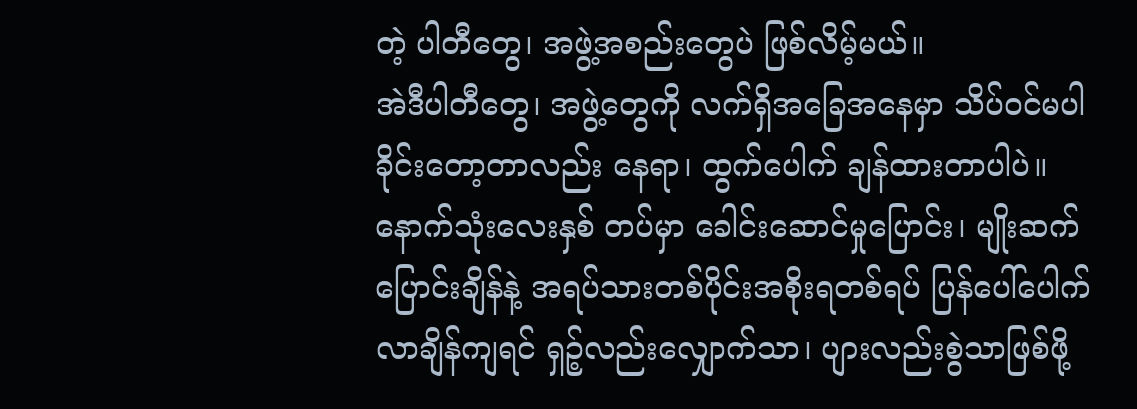တဲ့ ပါတီတွေ၊ အဖွဲ့အစည်းတွေပဲ ဖြစ်လိမ့်မယ်။
အဲဒီပါတီတွေ၊ အဖွဲ့တွေကို လက်ရှိအခြေအနေမှာ သိပ်ဝင်မပါခိုင်းတော့တာလည်း နေရာ၊ ထွက်ပေါက် ချန်ထားတာပါပဲ။ နောက်သုံးလေးနှစ် တပ်မှာ ခေါင်းဆောင်မှုပြောင်း၊ မျိုးဆက်ပြောင်းချိန်နဲ့ အရပ်သားတစ်ပိုင်းအစိုးရတစ်ရပ် ပြန်ပေါ်ပေါက်လာချိန်ကျရင် ရှဉ့်လည်းလျှောက်သာ၊ ပျားလည်းစွဲသာဖြစ်ဖို့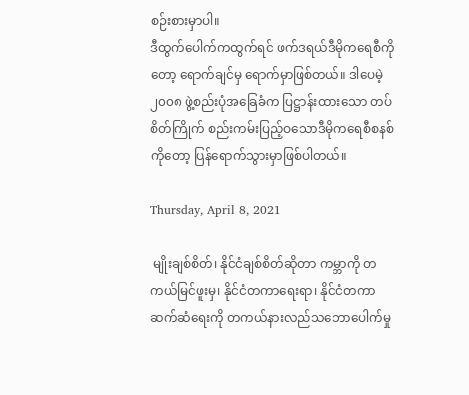စဉ်းစားမှာပါ။
ဒီထွက်ပေါက်ကထွက်ရင် ဖက်ဒရယ်ဒီမိုကရေစီကိုတော့ ရောက်ချင်မှ ရောက်မှာဖြစ်တယ်။ ဒါပေမဲ့ ၂၀၀၈ ဖွဲ့စည်းပုံအခြေခံက ပြဋ္ဌာန်းထားသော တပ်စိတ်ကြိုက် စည်းကမ်းပြည့်ဝသောဒီမိုကရေစီစနစ်ကိုတော့ ပြန်ရောက်သွားမှာဖြစ်ပါတယ်။

Thursday, April 8, 2021

 မျိုးချစ်စိတ်၊ နိုင်ငံချစ်စိတ်ဆိုတာ ကမ္ဘာကို တကယ်မြင်ဖူးမှ၊ နိုင်ငံတကာရေးရာ၊ နိုင်ငံတကာဆက်ဆံရေးကို တကယ်နားလည်သဘောပေါက်မှု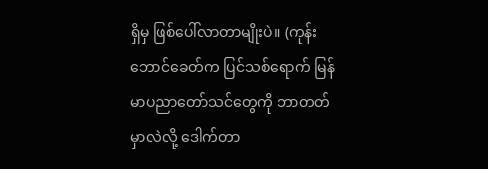ရှိမှ ဖြစ်ပေါ်လာတာမျိုးပဲ။ (ကုန်းဘောင်ခေတ်က ပြင်သစ်ရောက် မြန်မာပညာတော်သင်တွေကို ဘာတတ်မှာလဲလို့ ဒေါက်တာ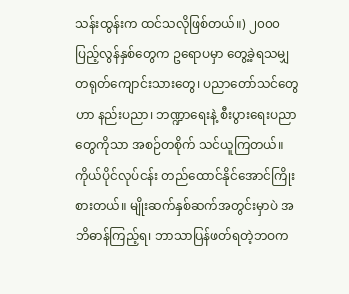သန်းထွန်းက ထင်သလိုဖြစ်တယ်။) ၂၀၀၀ ပြည့်လွန်နှစ်တွေက ဥရောပမှာ တွေ့ခဲ့ရသမျှ တရုတ်ကျောင်းသားတွေ၊ ပညာတော်သင်တွေဟာ နည်းပညာ၊ ဘဏ္ဍာရေးနဲ့ စီးပွားရေးပညာတွေကိုသာ အစဉ်တစိုက် သင်ယူကြတယ်။ ကိုယ်ပိုင်လုပ်ငန်း တည်ထောင်နိုင်အောင်ကြိုးစားတယ်။ မျိုးဆက်နှစ်ဆက်အတွင်းမှာပဲ အဘိဓာန်ကြည့်ရ၊ ဘာသာပြန်ဖတ်ရတဲ့ဘဝက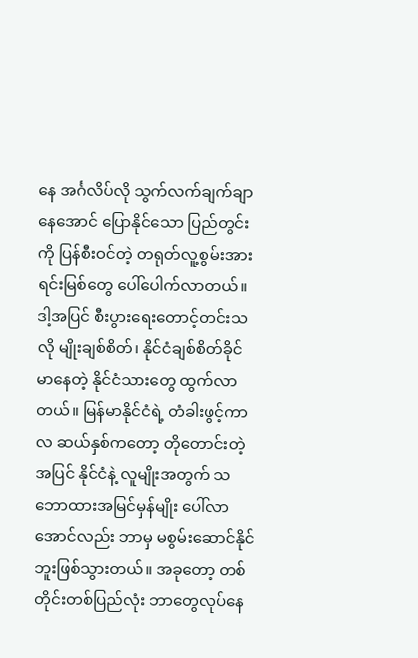နေ အင်္ဂလိပ်လို သွက်လက်ချက်ချာနေအောင် ပြောနိုင်သော ပြည်တွင်းကို ပြန်စီးဝင်တဲ့ တရုတ်လူ့စွမ်းအားရင်းမြစ်တွေ ပေါ်ပေါက်လာတယ်။ ဒါ့အပြင် စီးပွားရေးတောင့်တင်းသလို မျိုးချစ်စိတ်၊ နိုင်ငံချစ်စိတ်ခိုင်မာနေတဲ့ နိုင်ငံသားတွေ ထွက်လာတယ်။ မြန်မာနိုင်ငံရဲ့ တံခါးဖွင့်ကာလ ဆယ်နှစ်ကတော့ တိုတောင်းတဲ့အပြင် နိုင်ငံနဲ့ လူမျိုးအတွက် သဘောထားအမြင်မှန်မျိုး ပေါ်လာအောင်လည်း ဘာမှ မစွမ်းဆောင်နိုင်ဘူးဖြစ်သွားတယ်။ အခုတော့ တစ်တိုင်းတစ်ပြည်လုံး ဘာတွေလုပ်နေ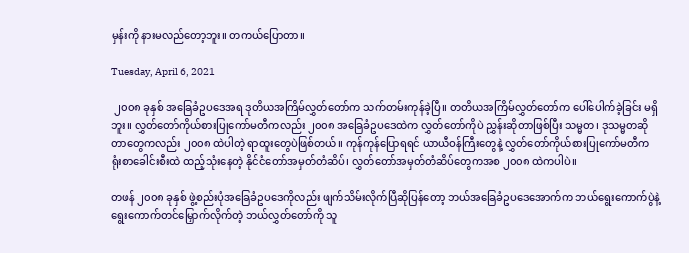မှန်းကို နားမလည်တော့ဘူး။ တကယ်ပြောတာ။

Tuesday, April 6, 2021

 ၂၀၀၈ ခုနှစ် အခြေခံဥပဒေအရ ဒုတိယအကြိမ်လွှတ်တော်က သက်တမ်းကုန်ခဲ့ပြီ။ တတိယအကြိမ်လွှတ်တော်က ပေါ်ပေါက်ခဲ့ခြင်း မရှိဘူး။ လွှတ်တော်ကိုယ်စားပြုကော်မတီကလည်း ၂၀၀၈ အခြေခံဥပဒေထဲက လွှတ်တော်ကိုပဲ ညွှန်းဆိုတာဖြစ်ပြီး သမ္မတ၊ ဒုသမ္မတဆိုတာတွေကလည်း ၂၀၀၈ ထဲပါတဲ့ ရာထူးတွေပဲဖြစ်တယ်။ ကုန်ကုန်ပြောရရင် ယာယီဝန်ကြီးတွေနဲ့ လွှတ်တော်ကိုယ်စားပြုကော်မတီက ရုံးစာခေါင်းစီးထဲ ထည့်သုံးနေတဲ့ နိုင်ငံတော်အမှတ်တံဆိပ်၊ လွှတ်တော်အမှတ်တံဆိပ်တွေကအစ ၂၀၀၈ ထဲကပါပဲ။

တဖန် ၂၀၀၈ ခုနှစ် ဖွဲ့စည်းပုံအခြေခံဥပဒေကိုလည်း ဖျက်သိမ်းလိုက်ပြီဆိုပြန်တော့ ဘယ်အခြေခံဥပဒေအောက်က ဘယ်ရွေးကောက်ပွဲနဲ့ ရွေးကောက်တင်မြှောက်လိုက်တဲ့ ဘယ်လွှတ်တော်ကို သူ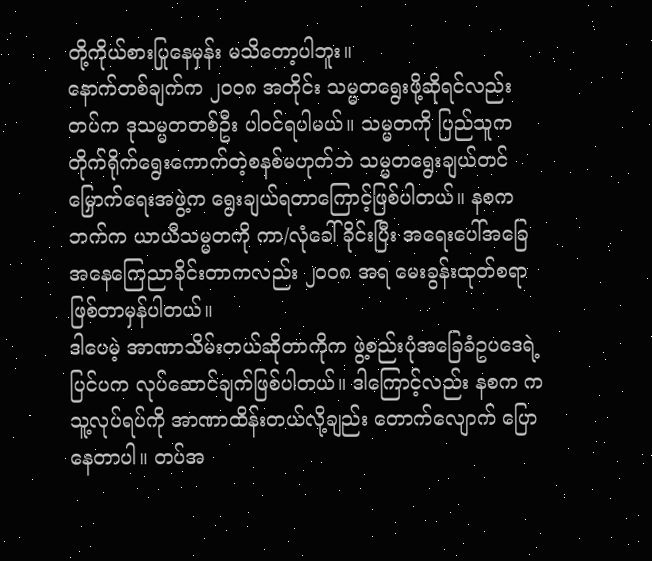တို့ကိုယ်စားပြုနေမှန်း မသိတော့ပါဘူး။
နောက်တစ်ချက်က ၂၀၀၈ အတိုင်း သမ္မတရွေးဖို့ဆိုရင်လည်း တပ်က ဒုသမ္မတတစ်ဦး ပါဝင်ရပါမယ်။ သမ္မတကို ပြည်သူက တိုက်ရိုက်ရွေးကောက်တဲ့စနစ်မဟုတ်ဘဲ သမ္မတရွေးချယ်တင်မြှောက်ရေးအဖွဲ့က ရွေးချယ်ရတာကြောင့်ဖြစ်ပါတယ်။ နစက ဘက်က ယာယီသမ္မတကို ကာ/လုံခေါ်ခိုင်းပြီး ‌အရေးပေါ်အခြေအနေကြေညာခိုင်းတာကလည်း ၂၀၀၈ အရ မေးခွန်းထုတ်စရာဖြစ်တာမှန်ပါတယ်။
ဒါပေမဲ့ အာဏာသိမ်းတယ်ဆိုတာကိုက ဖွဲ့စည်းပုံအခြေခံဥပဒေရဲ့ ပြင်ပက လုပ်ဆောင်ချက်ဖြစ်ပါတယ်။ ဒါကြောင့်လည်း နစက က သူ့လုပ်ရပ်ကို အာဏာထိန်းတယ်လို့ချည်း တောက်လျောက် ပြောနေတာပါ။ တပ်အ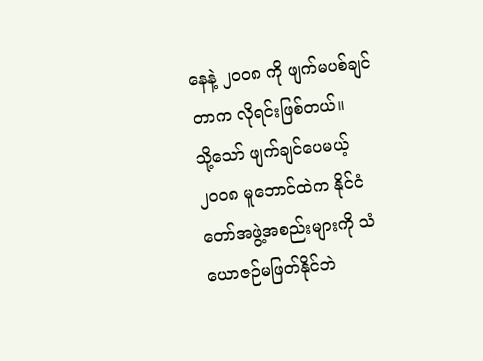နေနဲ့ ၂၀၀၈ ကို ဖျက်မပစ်ချင်တာက လိုရင်းဖြစ်တယ်။
သို့သော် ဖျက်ချင်ပေမယ့် ၂၀၀၈ မူဘောင်ထဲက နိုင်ငံတော်အဖွဲ့အစည်းများကို သံယောဇဉ်မဖြတ်နိုင်ဘဲ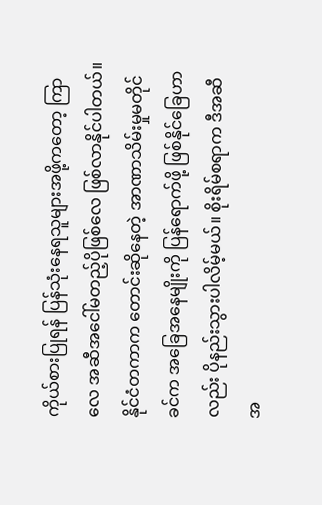ကိုယ်စားပြုရန် ပြန်သုံးနေရသူများအဖို့ကတော့ ကြာလေ အဆီအငေါ်မတည့်ပိုဖြစ်လေ ဖြစ်လာနိုင်ပါတယ်။ နိုင်ငံတကာက တောင်းဆိုနေတဲ့ အာဏာသိမ်းမှုမတိုင်ခင်က အခြေအနေမျိုးကို ပြန်ရောက်ဖို့ ဖြစ်နိုင်ခြေဟာလည်း ပိုနည်းသွားပါလိမ့်မယ်။ စိုးရိမ်စရာက ဒီအဆီအ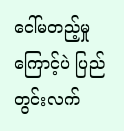ငေါ်မတည့်မှုကြောင့်ပဲ ပြည်တွင်းလက်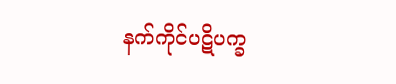နက်ကိုင်ပဋိပက္ခ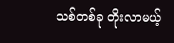သစ်တစ်ခု တိုးလာမယ့်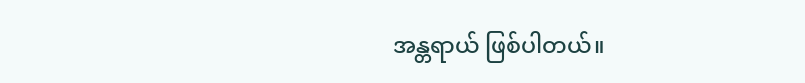အန္တရာယ် ဖြစ်ပါတယ်။